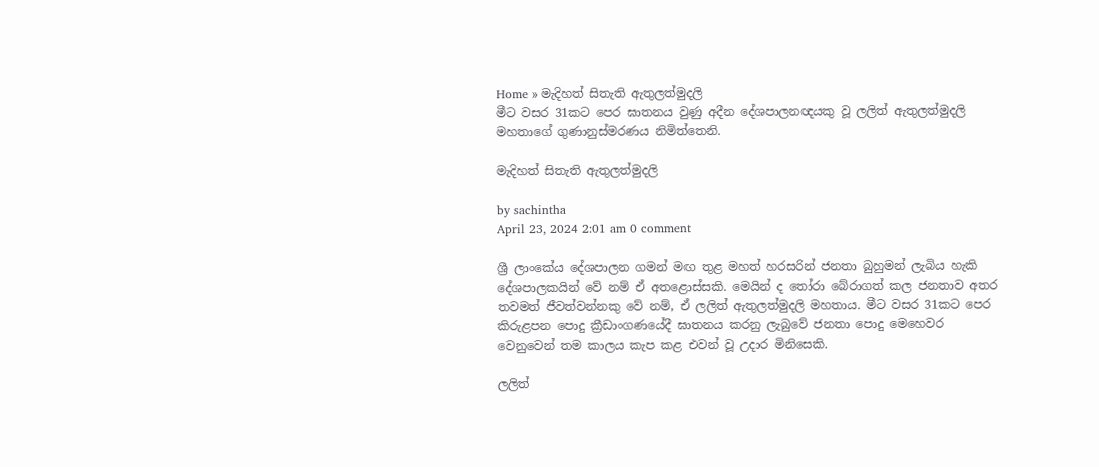Home » මැදිහත් සිතැති ඇතුලත්මුදලි
මීට වසර 31කට පෙර ඝාතනය වුණු අදීන දේශපාලනඥයකු වූ ලලිත් ඇතුලත්මුදලි මහතාගේ ගුණානුස්මරණය නිමිත්තෙනි.

මැදිහත් සිතැති ඇතුලත්මුදලි

by sachintha
April 23, 2024 2:01 am 0 comment

ශ්‍රී ලාංකේය දේශපාලන ගමන් මඟ තුළ මහත් හරසරින් ජනතා බුහුමන් ලැබිය හැකි දේශපාලකයින් වේ නම් ඒ අතළොස්සකි. මෙයින් ද තෝරා බේරාගත් කල ජනතාව අතර තවමත් ජීවත්වන්නකු වේ නම්, ඒ ලලිත් ඇතුලත්මුදලි මහතාය. මීට වසර 31කට පෙර කිරුළපන පොදු ක්‍රීඩාංගණයේදී ඝාතනය කරනු ලැබුවේ ජනතා පොදු මෙහෙවර වෙනුවෙන් තම කාලය කැප කළ එවන් වූ උදාර මිනිසෙකි.

ලලිත්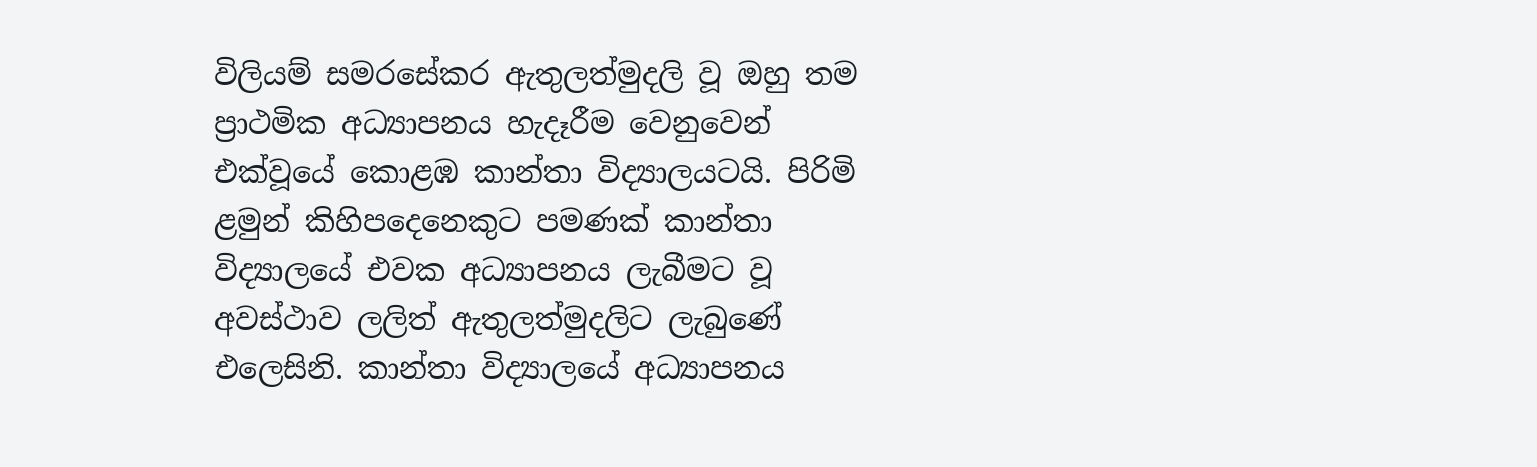විලියම් සමරසේකර ඇතුලත්මුදලි වූ ඔහු තම ප්‍රාථමික අධ්‍යාපනය හැදෑරීම වෙනුවෙන් එක්වූයේ කොළඹ කාන්තා විද්‍යාලයටයි. පිරිමි ළමුන් කිහිපදෙනෙකුට පමණක් කාන්තා විද්‍යාලයේ එවක අධ්‍යාපනය ලැබීමට වූ අවස්ථාව ලලිත් ඇතුලත්මුදලිට ලැබුණේ එලෙසිනි. කාන්තා විද්‍යාලයේ අධ්‍යාපනය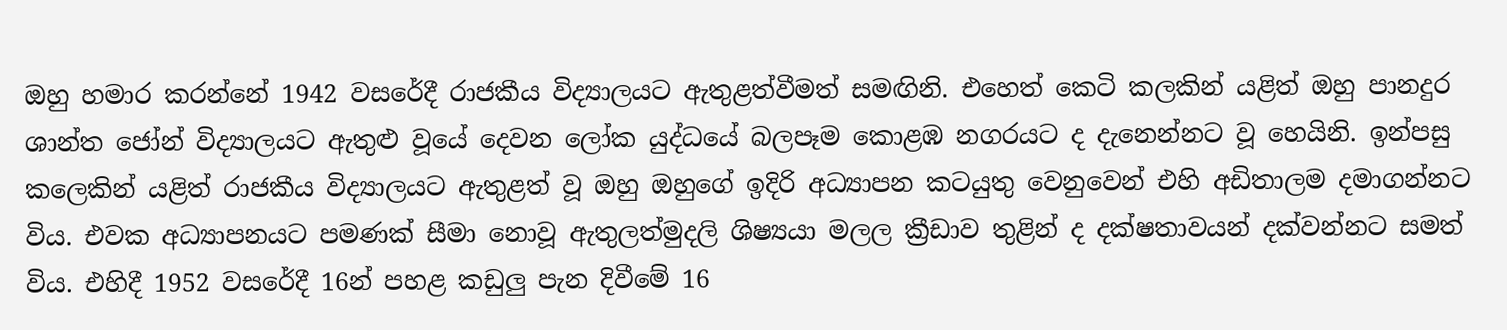ඔහු හමාර කරන්නේ 1942 වසරේදී රාජකීය විද්‍යාලයට ඇතුළත්වීමත් සමඟිනි. එහෙත් කෙටි කලකින් යළිත් ඔහු පානදුර ශාන්ත ජෝන් විද්‍යාලයට ඇතුළු වූයේ දෙවන ලෝක යුද්ධයේ බලපෑම කොළඹ නගරයට ද දැනෙන්නට වූ හෙයිනි. ඉන්පසු කලෙකින් යළිත් රාජකීය විද්‍යාලයට ඇතුළත් වූ ඔහු ඔහුගේ ඉදිරි අධ්‍යාපන කටයුතු වෙනුවෙන් එහි අඩිතාලම දමාගන්නට විය. එවක අධ්‍යාපනයට පමණක් සීමා නොවූ ඇතුලත්මුදලි ශිෂ්‍යයා මලල ක්‍රීඩාව තුළින් ද දක්ෂතාවයන් දක්වන්නට සමත් විය. එහිදී 1952 වසරේදී 16න් පහළ කඩුලු පැන දිවීමේ 16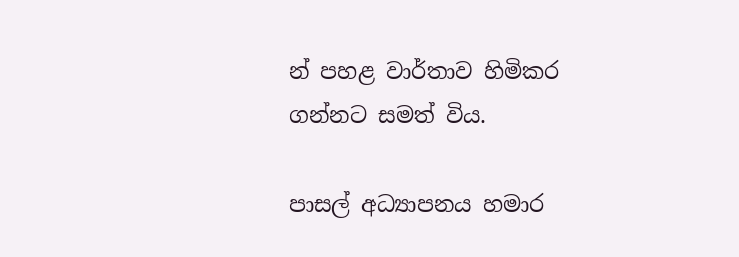න් පහළ වාර්තාව හිමිකර ගන්නට සමත් විය.

පාසල් අධ්‍යාපනය හමාර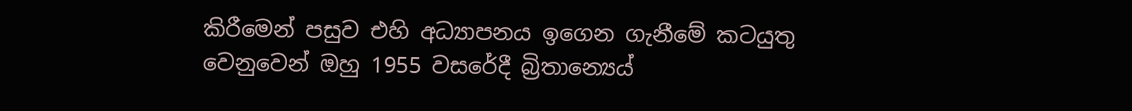කිරීමෙන් පසුව එහි අධ්‍යාපනය ඉගෙන ගැනීමේ කටයුතු වෙනුවෙන් ඔහු 1955 වසරේදී බ්‍රිතාන්‍ය‍ෙය්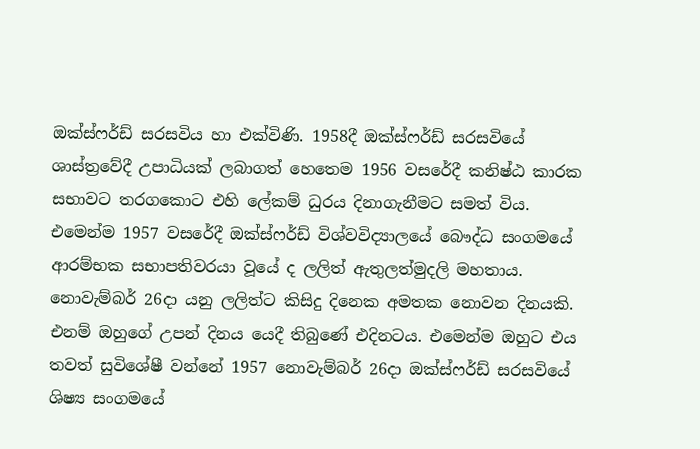ඔක්ස්ෆර්ඩ් සරසවිය හා එක්විණි. 1958දී ඔක්ස්ෆර්ඩ් සරසවියේ ශාස්ත්‍රවේදී උපාධියක් ලබාගත් හෙතෙම 1956 වසරේදී කනිෂ්ඨ කාරක සභාවට තරගකොට එහි ලේකම් ධුරය දිනාගැනීමට සමත් විය. එමෙන්ම 1957 වසරේදී ඔක්ස්ෆර්ඩ් විශ්වවිද්‍යාලයේ බෞද්ධ සංගමයේ ආරම්භක සභාපතිවරයා වූයේ ද ලලිත් ඇතුලත්මුදලි මහතාය. නොවැම්බර් 26දා යනු ලලිත්ට කිසිදු දිනෙක අමතක නොවන දිනයකි. එනම් ඔහුගේ උපන් දිනය යෙදී තිබුණේ එදිනටය. එමෙන්ම ඔහුට එය තවත් සුවිශේෂී වන්නේ 1957 නොවැම්බර් 26දා ඔක්ස්ෆර්ඩ් සරසවියේ ශිෂ්‍ය සංගමයේ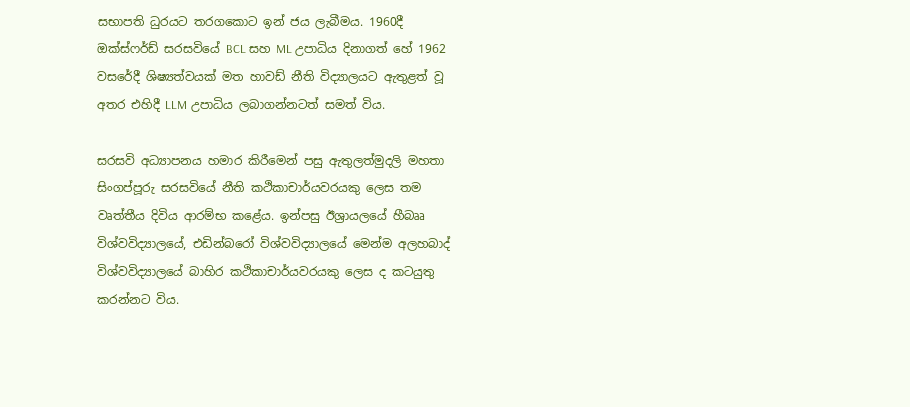සභාපති ධුරයට තරගකොට ඉන් ජය ලැබීමය. 1960දී ඔක්ස්ෆර්ඩ් සරසවියේ BCL සහ ML උපාධිය දිනාගත් හේ 1962 වසරේදී ශිෂ්‍යත්වයක් මත හාවඩ් නීති විද්‍යාලයට ඇතුළත් වූ අතර එහිදී LLM උපාධිය ලබාගන්නටත් සමත් විය.

සරසවි අධ්‍යාපනය හමාර කිරීමෙන් පසු ඇතුලත්මුදලි මහතා සිංගප්පූරු සරසවියේ නීති කථිකාචාර්යවරයකු ලෙස තම වෘත්තීය දිවිය ආරම්භ කළේය. ඉන්පසු ඊශ්‍රායලයේ හීබෲ විශ්වවිද්‍යාලයේ, එඩින්බරෝ විශ්වවිද්‍යාලයේ මෙන්ම අලහබාද් විශ්වවිද්‍යාලයේ බාහිර කථිකාචාර්යවරයකු ලෙස ද කටයුතු කරන්නට විය.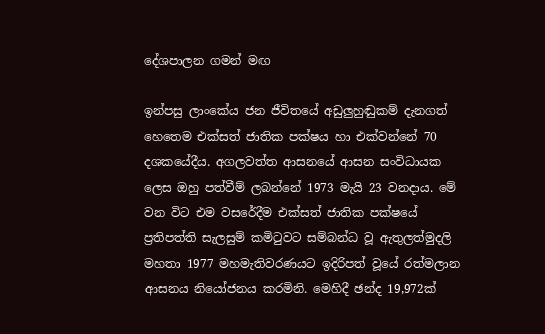දේශපාලන ගමන් මඟ

ඉන්පසු ලාංකේය ජන ජීවිතයේ අඩුලුහුඬුකම් දැනගත් හෙතෙම එක්සත් ජාතික පක්ෂය හා එක්වන්නේ 70 දශකයේදීය. අගලවත්ත ආසනයේ ආසන සංවිධායක ලෙස ඔහු පත්වීම් ලබන්නේ 1973 මැයි 23 වනදාය. මේ වන විට එම වසරේදීම එක්සත් ජාතික පක්ෂයේ ප්‍රතිපත්ති සැලසුම් කමිටුවට සම්බන්ධ වූ ඇතුලත්මුදලි මහතා 1977 මහමැතිවරණයට ඉදිරිපත් වූයේ රත්මලාන ආසනය නියෝජනය කරමිනි. මෙහිදී ඡන්ද 19,972ක්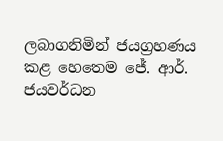ලබාගනිමින් ජයග්‍රහණය කළ හෙතෙම ජේ. ආර්. ජයවර්ධන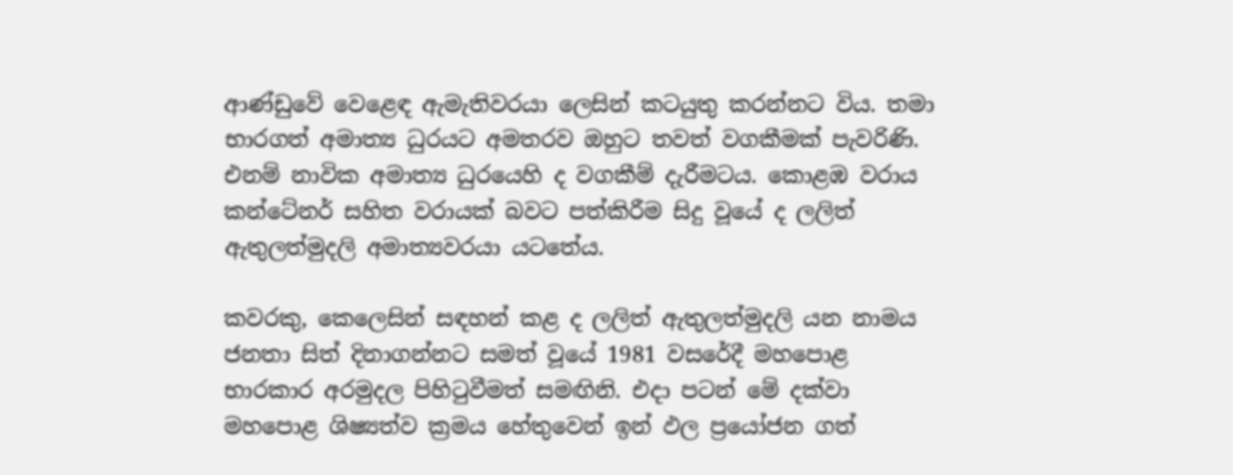ආණ්ඩුවේ වෙළෙඳ ඇමැතිවරයා ලෙසින් කටයුතු කරන්නට විය. තමා භාරගත් අමාත්‍ය ධුරයට අමතරව ඔහුට තවත් වගකීමක් පැවරිණි. එනම් නාවික අමාත්‍ය ධුරයෙහි ද වගකීම් දැරීමටය. කොළඹ වරාය කන්ටේනර් සහිත වරායක් බවට පත්කිරීම සිදු වූයේ ද ලලිත් ඇතුලත්මුදලි අමාත්‍යවරයා යටතේය.

කවරකු, කෙලෙසින් සඳහන් කළ ද ලලිත් ඇතුලත්මුදලි යන නාමය ජනතා සිත් දිනාගන්නට සමත් වූයේ 1981 වසරේදී මහපොළ භාරකාර අරමුදල පිහිටුවීමත් සමඟිනි. එදා පටන් මේ දක්වා මහපොළ ශිෂ්‍යත්ව ක්‍රමය හේතුවෙන් ඉන් ඵල ප්‍රයෝජන ගත්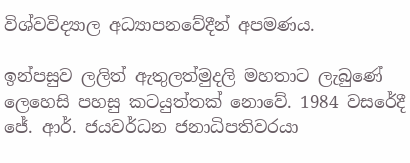විශ්වවිද්‍යාල අධ්‍යාපනවේදීන් අපමණය.

ඉන්පසුව ලලිත් ඇතුලත්මුදලි මහතාට ලැබුණේ ලෙහෙසි පහසු කටයුත්තක් නොවේ. 1984 වසරේදී ජේ. ආර්. ජයවර්ධන ජනාධිපතිවරයා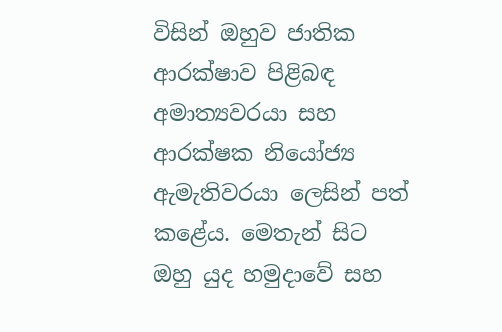විසින් ඔහුව ජාතික ආරක්ෂාව පිළිබඳ අමාත්‍යවරයා සහ ආරක්ෂක නියෝජ්‍ය ඇමැතිවරයා ලෙසින් පත් කළේය. මෙතැන් සිට ඔහු යුද හමුදාවේ සහ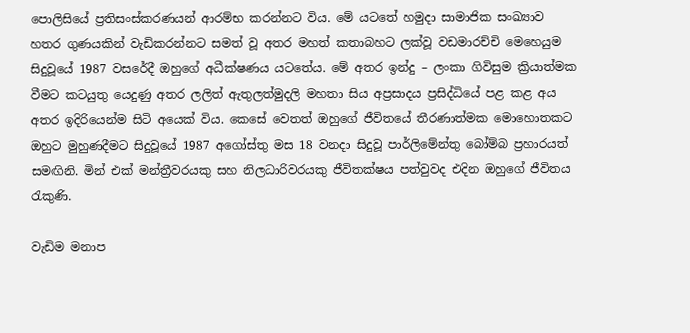පොලිසියේ ප්‍රතිසංස්කරණයන් ආරම්භ කරන්නට විය. මේ යටතේ හමුදා සාමාජික සංඛ්‍යාව හතර ගුණයකින් වැඩිකරන්නට සමත් වූ අතර මහත් කතාබහට ලක්වූ වඩමාරච්චි මෙහෙයුම සිදුවූයේ 1987 වසරේදී ඔහුගේ අධීක්ෂණය යටතේය. මේ අතර ඉන්දු – ලංකා ගිවිසුම ක්‍රියාත්මක වීමට කටයුතු යෙදුණු අතර ලලිත් ඇතුලත්මුදලි මහතා සිය අප්‍රසාදය ප්‍රසිද්ධියේ පළ කළ අය අතර ඉදිරියෙන්ම සිටි අයෙක් විය. කෙසේ වෙතත් ඔහුගේ ජීවිතයේ තීරණාත්මක මොහොතකට ඔහුට මුහුණදීමට සිදුවූයේ 1987 අගෝස්තු මස 18 වනදා සිදුවූ පාර්ලිමේන්තු බෝම්බ ප්‍රහාරයත් සමඟිනි. මින් එක් මන්ත්‍රීවරයකු සහ නිලධාරිවරයකු ජීවිතක්ෂය පත්වුවද එදින ඔහුගේ ජීවිතය රැකුණි.

වැඩිම මනාප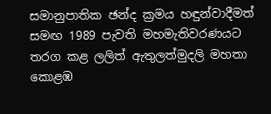සමානුපාතික ඡන්ද ක්‍රමය හඳුන්වාදීමත් සමඟ 1989 පැවති මහමැතිවරණයට තරග කළ ලලිත් ඇතුලත්මුදලි මහතා කොළඹ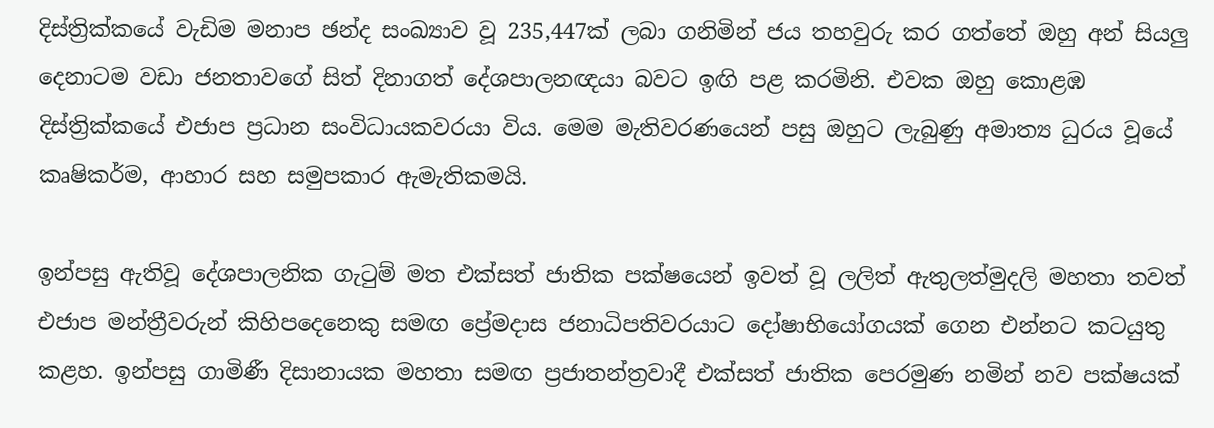දිස්ත්‍රික්කයේ වැඩිම මනාප ඡන්ද සංඛ්‍යාව වූ 235,447ක් ලබා ගනිමින් ජය තහවුරු කර ගත්තේ ඔහු අන් සියලු දෙනාටම වඩා ජනතාවගේ සිත් දිනාගත් දේශපාලනඥයා බවට ඉඟි පළ කරමිනි. එවක ඔහු කොළඹ දිස්ත්‍රික්කයේ එජාප ප්‍රධාන සංවිධායකවරයා විය. මෙම මැතිවරණයෙන් පසු ඔහුට ලැබුණු අමාත්‍ය ධුරය වූයේ කෘෂිකර්ම, ආහාර සහ සමුපකාර ඇමැතිකමයි.

ඉන්පසු ඇතිවූ දේශපාලනික ගැටුම් මත එක්සත් ජාතික පක්ෂයෙන් ඉවත් වූ ලලිත් ඇතුලත්මුදලි මහතා තවත් එජාප මන්ත්‍රීවරුන් කිහිපදෙනෙකු සමඟ ප්‍රේමදාස ජනාධිපතිවරයාට දෝෂාභියෝගයක් ගෙන එන්නට කටයුතු කළහ. ඉන්පසු ගාමිණී දිසානායක මහතා සමඟ ප්‍රජාතන්ත්‍රවාදී එක්සත් ජාතික පෙරමුණ නමින් නව පක්ෂයක්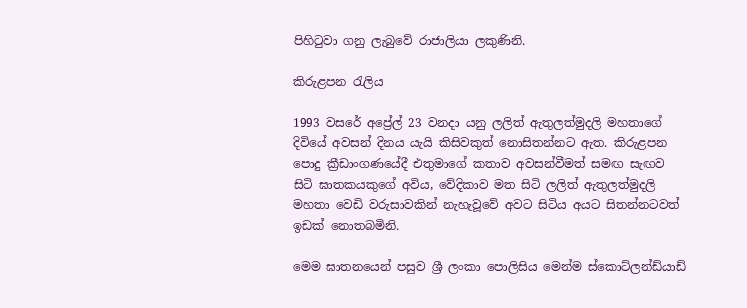පිහිටුවා ගනු ලැබුවේ රාජාලියා ලකුණිනි.

කිරුළපන රැලිය

1993 වසරේ අප්‍රේල් 23 වනදා යනු ලලිත් ඇතුලත්මුදලි මහතාගේ දිවියේ අවසන් දිනය යැයි කිසිවකුත් නොසිතන්නට ඇත. කිරුළපන පොදු ක්‍රීඩාංගණයේදී එතුමාගේ කතාව අවසන්වීමත් සමඟ සැඟව සිටි ඝාතකයකුගේ අවිය, වේදිකාව මත සිටි ලලිත් ඇතුලත්මුදලි මහතා වෙඩි වරුසාවකින් නැහැවූවේ අවට සිටිය අයට සිතන්නටවත් ඉඩක් නොතබමිනි.

මෙම ඝාතනයෙන් පසුව ශ්‍රී ලංකා පොලිසිය මෙන්ම ස්කොට්ලන්ඩ්යාඩ්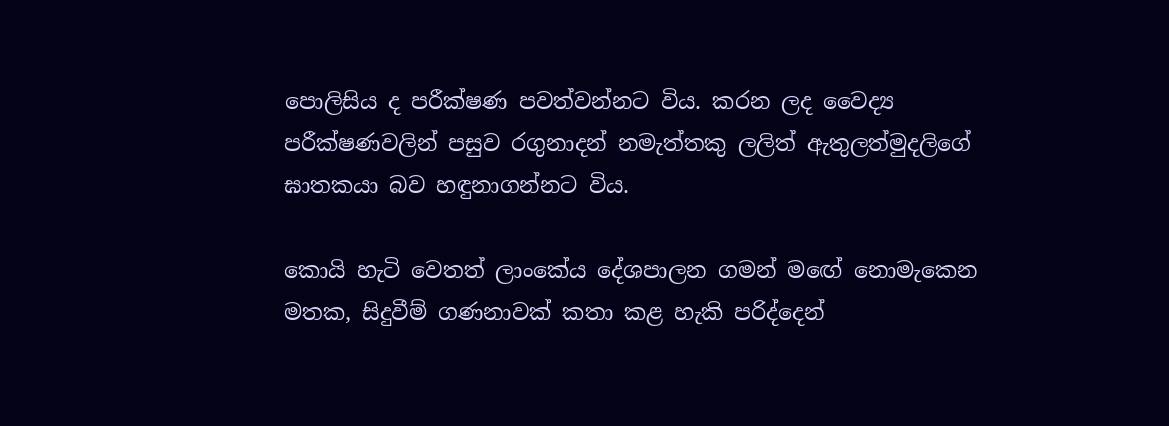පොලිසිය ද පරීක්ෂණ පවත්වන්නට විය. කරන ලද වෛද්‍ය පරීක්ෂණවලින් පසුව රගුනාදන් නමැත්තකු ලලිත් ඇතුලත්මුදලිගේ ඝාතකයා බව හඳුනාගන්නට විය.

කොයි හැටි වෙතත් ලාංකේය දේශපාලන ගමන් මඟේ නොමැකෙන මතක, සිදුවීම් ගණනාවක් කතා කළ හැකි පරිද්දෙන්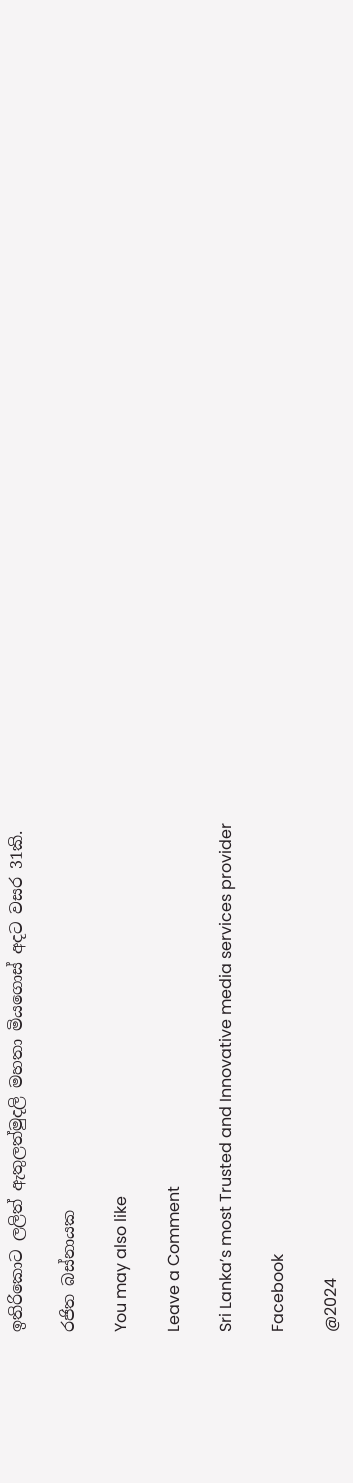ඉතිරිකොට ලලිත් ඇතුලත්මුදලි මහතා මියගොස් අදට වසර 31කි.

රජිත බස්නායක

You may also like

Leave a Comment

Sri Lanka’s most Trusted and Innovative media services provider

Facebook

@2024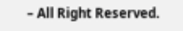– All Right Reserved.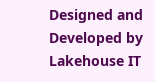Designed and Developed by Lakehouse IT